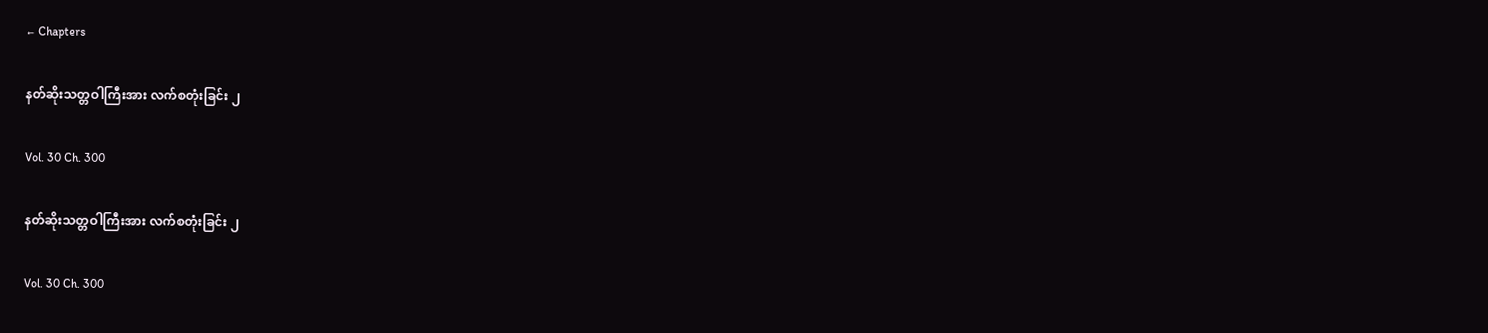← Chapters

နတ်ဆိုးသတ္တဝါကြီးအား လက်စတုံးခြင်း ၂

Vol. 30 Ch. 300

နတ်ဆိုးသတ္တဝါကြီးအား လက်စတုံးခြင်း ၂

Vol. 30 Ch. 300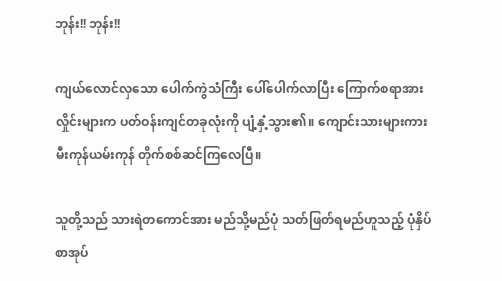ဘုန်း!! ဘုန်း!!

ကျယ်လောင်လှသော ပေါက်ကွဲသံကြီး ပေါ်ပေါက်လာပြီး ကြောက်စရာအားလှိုင်းများက ပတ်ဝန်းကျင်တခုလုံးကို ပျံ့နှံ့သွား၏။ ကျောင်းသားများကား မီးကုန်ယမ်းကုန် တိုက်စစ်ဆင်ကြလေပြီ။

သူတို့သည် သားရဲတကောင်အား မည်သို့မည်ပုံ သတ်ဖြတ်ရမည်ဟူသည့် ပုံနှိပ်စာအုပ်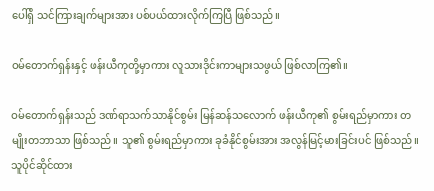ပေါ်ရှိ သင်ကြားချက်များအား ပစ်ပယ်ထားလိုက်ကြပြီ ဖြစ်သည်။

ဝမ်တောက်ရှန်းနှင့် ဖန်းယီကုတို့မှာကား လူသားဒိုင်းကာများသဖွယ် ဖြစ်လာကြ၏။

ဝမ်တောက်ရှန်းသည် ဒဏ်ရာသက်သာနိုင်စွမ်း မြန်ဆန်သလောက် ဖန်းယီကု၏ စွမ်းရည်မှာကား တမျိုးတဘာသာ ဖြစ်သည်။ သူ၏ စွမ်းရည်မှာကား ခုခံနိုင်စွမ်းအား အလွန်မြင့်မားခြင်းပင် ဖြစ်သည်။ သူပိုင်ဆိုင်ထား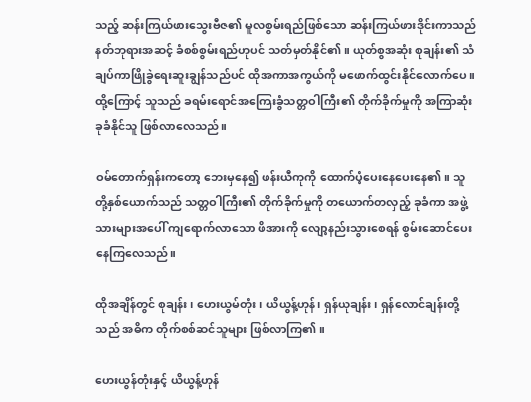သည့် ဆန်းကြယ်ဖားသွေးဗီဇ၏ မူလစွမ်းရည်ဖြစ်သော ဆန်းကြယ်ဖားဒိုင်းကာသည် နတ်ဘုရားအဆင့် ခံစစ်စွမ်းရည်ဟုပင် သတ်မှတ်နိုင်၏။ ယုတ်စွအဆုံး စုချန်း၏ သံချပ်ကာဖြိုခွဲရေးဆူးချွန်သည်ပင် ထိုအကာအကွယ်ကို မဖောက်ထွင်းနိုင်လောက်ပေ။ ထို့ကြောင့် သူသည် ခရမ်းရောင်အကြေးခွံသတ္တဝါကြီး၏ တိုက်ခိုက်မှုကို အကြာဆုံး ခုခံနိုင်သူ ဖြစ်လာလေသည်။

ဝမ်တောက်ရှန်းကတော့ ဘေးမှနေ၍ ဖန်းယီကုကို ထောက်ပံ့ပေးနေပေးနေ၏။ သူတို့နှစ်ယောက်သည် သတ္တဝါကြီး၏ တိုက်ခိုက်မှုကို တယောက်တလှည့် ခုခံကာ အဖွဲ့သားများအပေါ် ကျရောက်လာသော ဖိအားကို လျော့နည်းသွားစေရန် စွမ်းဆောင်ပေးနေကြလေသည်။

ထိုအချိန်တွင် စုချန်း၊ ဟေးယွမ်တုံး၊ ယိယွန့်ဟုန်၊ ရှန်ယုချန်း၊ ရှန်လောင်ချန်းတို့သည် အဓိက တိုက်စစ်ဆင်သူများ ဖြစ်လာကြ၏။

ဟေးယွန်တုံးနှင့် ယိယွန့်ဟုန်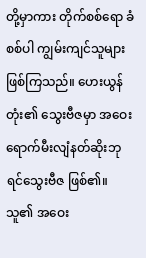တို့မှာကား တိုက်စစ်ရော ခံစစ်ပါ ကျွမ်းကျင်သူများ ဖြစ်ကြသည်။ ဟေးယွန်တုံး၏ သွေးဗီဇမှာ အဝေးရောက်မီးလျံနတ်ဆိုးဘုရင်သွေးဗီဇ ဖြစ်၏။ သူ၏ အဝေး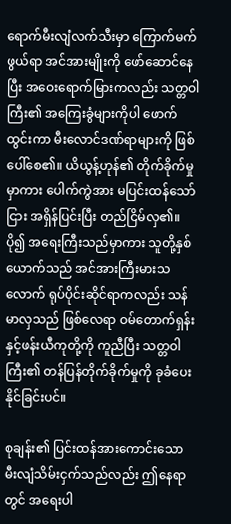ရောက်မီးလျံလက်သီးမှာ ကြောက်မက်ဖွယ်ရာ အင်အားမျိုးကို ဖော်ဆောင်နေပြီး အဝေးရောက်မြားကလည်း သတ္တဝါကြီး၏ အကြေးခွံများကိုပါ ဖောက်ထွင်းကာ မီးလောင်ဒဏ်ရာများကို ဖြစ်ပေါ်စေ၏။ ယိယွန့်ဟုန်၏ တိုက်ခိုက်မှုမှာကား ပေါက်ကွဲအား မပြင်းထန်သော်ငြား အရှိန်ပြင်းပြီး တည်ငြိမ်လှ၏။ ပို၍ အရေးကြီးသည်မှာကား သူတို့နှစ်ယောက်သည် အင်အားကြီးမားသလောက် ရုပ်ပိုင်းဆိုင်ရာကလည်း သန်မာလှသည် ဖြစ်လေရာ ဝမ်တောက်ရှန်းနှင့်ဖန်းယီကုတို့ကို ကူညီပြီး သတ္တဝါကြီး၏ တန်ပြန်တိုက်ခိုက်မှုကို ခုခံပေးနိုင်ခြင်းပင်။

စုချန်း၏ ပြင်းထန်အားကောင်းသော မီးလျံသိမ်းငှက်သည်လည်း ဤနေရာတွင် အရေးပါ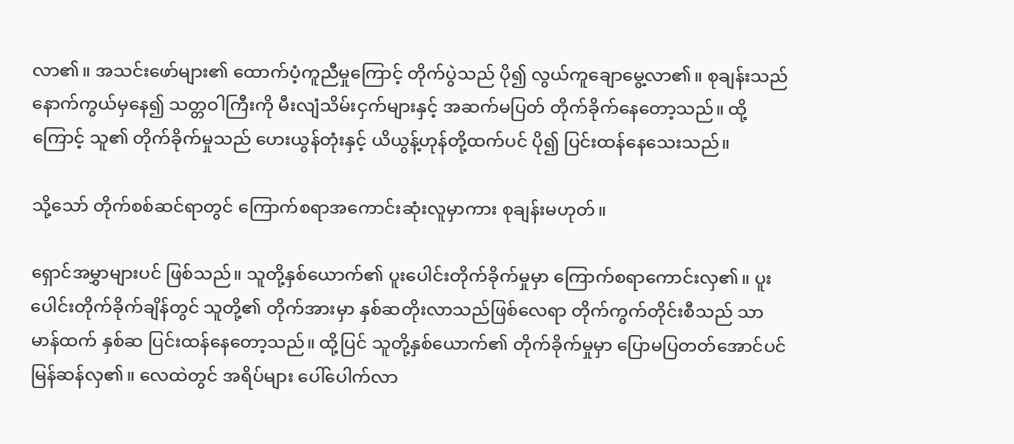လာ၏။ အသင်းဖော်များ၏ ထောက်ပံ့ကူညီမှုကြောင့် တိုက်ပွဲသည် ပို၍ လွယ်ကူချောမွေ့လာ၏။ စုချန်းသည် နောက်ကွယ်မှနေ၍ သတ္တဝါကြီးကို မီးလျံသိမ်းငှက်များနှင့် အဆက်မပြတ် တိုက်ခိုက်နေတော့သည်။ ထို့ကြောင့် သူ၏ တိုက်ခိုက်မှုသည် ဟေးယွန်တုံးနှင့် ယိယွန့်ဟုန်တို့ထက်ပင် ပို၍ ပြင်းထန်နေသေးသည်။

သို့သော် တိုက်စစ်ဆင်ရာတွင် ကြောက်စရာအကောင်းဆုံးလူမှာကား စုချန်းမဟုတ်။

ရှောင်အမွှာများပင် ဖြစ်သည်။ သူတို့နှစ်ယောက်၏ ပူးပေါင်းတိုက်ခိုက်မှုမှာ ကြောက်စရာကောင်းလှ၏။ ပူးပေါင်းတိုက်ခိုက်ချိန်တွင် သူတို့၏ တိုက်အားမှာ နှစ်ဆတိုးလာသည်ဖြစ်လေရာ တိုက်ကွက်တိုင်းစီသည် သာမာန်ထက် နှစ်ဆ ပြင်းထန်နေတော့သည်။ ထို့ပြင် သူတို့နှစ်ယောက်၏ တိုက်ခိုက်မှုမှာ ပြောမပြတတ်အောင်ပင် မြန်ဆန်လှ၏။ လေထဲတွင် အရိပ်များ ပေါ်ပေါက်လာ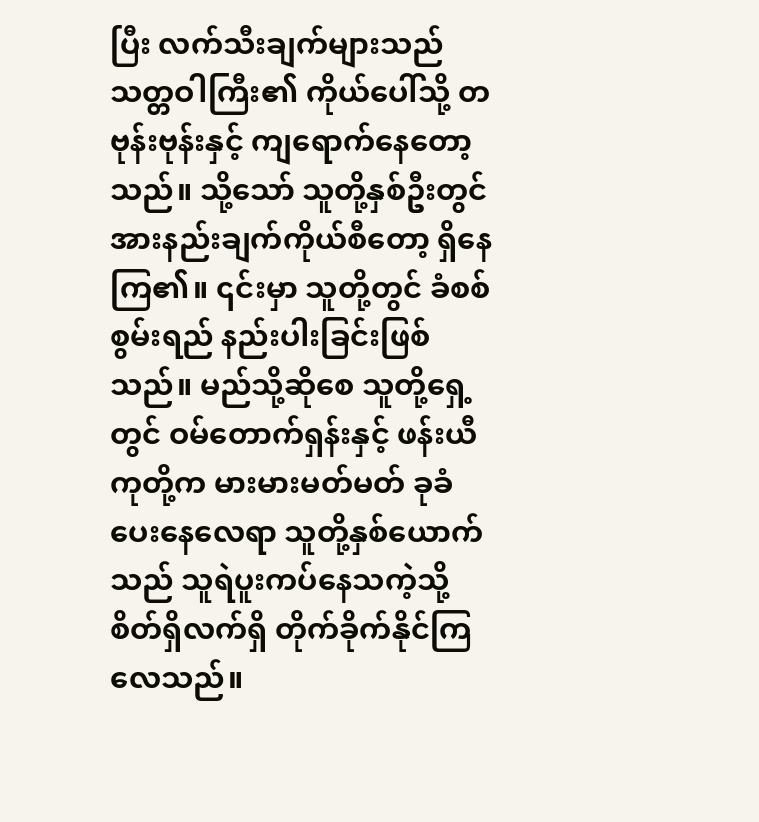ပြီး လက်သီးချက်များသည် သတ္တဝါကြီး၏ ကိုယ်ပေါ်သို့ တဗုန်းဗုန်းနှင့် ကျရောက်နေတော့သည်။ သို့သော် သူတို့နှစ်ဦးတွင် အားနည်းချက်ကိုယ်စီတော့ ရှိနေကြ၏။ ၎င်းမှာ သူတို့တွင် ခံစစ်စွမ်းရည် နည်းပါးခြင်းဖြစ်သည်။ မည်သို့ဆိုစေ သူတို့ရှေ့တွင် ဝမ်တောက်ရှန်းနှင့် ဖန်းယီကုတို့က မားမားမတ်မတ် ခုခံပေးနေလေရာ သူတို့နှစ်ယောက်သည် သူရဲပူးကပ်နေသကဲ့သို့ စိတ်ရှိလက်ရှိ တိုက်ခိုက်နိုင်ကြလေသည်။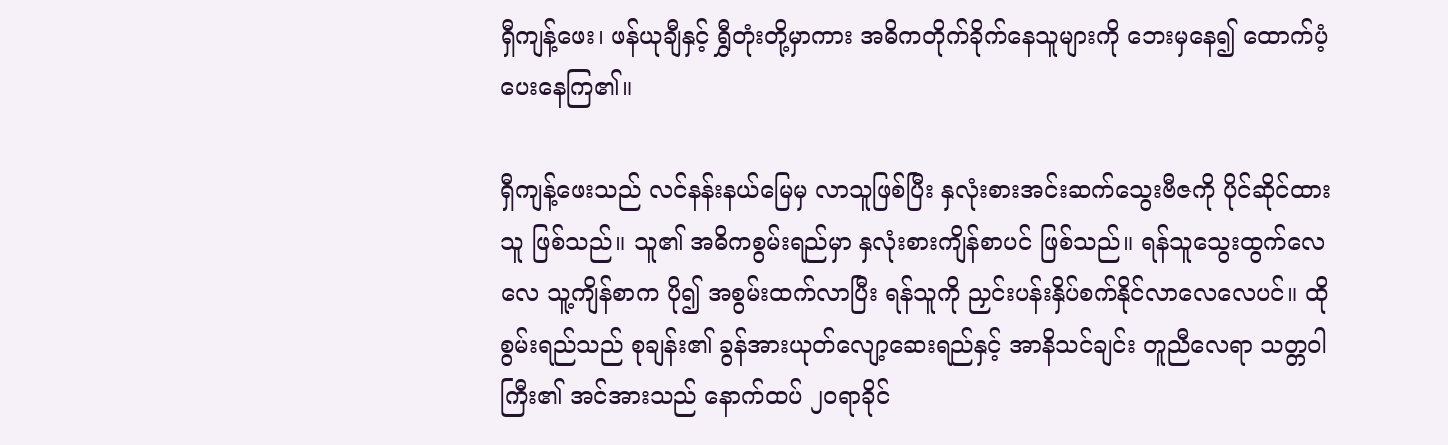ရှီကျန့်ဖေး၊ ဖန်ယုချီနှင့် ရွှီတုံးတို့မှာကား အဓိကတိုက်ခိုက်နေသူများကို ဘေးမှနေ၍ ထောက်ပံ့ပေးနေကြ၏။

ရှီကျန့်ဖေးသည် လင်နန်းနယ်မြေမှ လာသူဖြစ်ပြီး နှလုံးစားအင်းဆက်သွေးဗီဇကို ပိုင်ဆိုင်ထားသူ ဖြစ်သည်။ သူ၏ အဓိကစွမ်းရည်မှာ နှလုံးစားကျိန်စာပင် ဖြစ်သည်။ ရန်သူသွေးထွက်လေလေ သူ့ကျိန်စာက ပို၍ အစွမ်းထက်လာပြီး ရန်သူကို ညှင်းပန်းနှိပ်စက်နိုင်လာလေလေပင်။ ထိုစွမ်းရည်သည် စုချန်း၏ ခွန်အားယုတ်လျော့ဆေးရည်နှင့် အာနိသင်ချင်း တူညီလေရာ သတ္တဝါကြီး၏ အင်အားသည် နောက်ထပ် ၂၀ရာခိုင်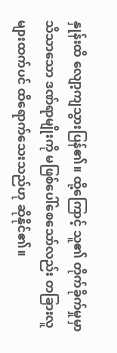နှုန်းထိ လျော့ကျသွားပြန်၏။ ထို့ကြောင့် သူ၏ တိုက်ခိုက်မှုမှာ သိသာသော ဒဏ်ရာမျိုးကို မဖြစ်ပေါ်စေသော်လည်း တခြားလူများထက်ပင် ထိရောက်သေးသည်ဟု ဆိုနိုင်၏။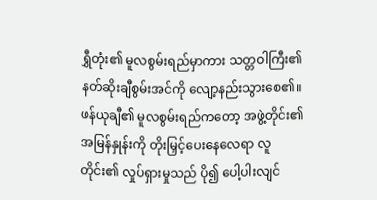ရွှီတုံး၏ မူလစွမ်းရည်မှာကား သတ္တဝါကြီး၏ နတ်ဆိုးချီစွမ်းအင်ကို လျော့နည်းသွားစေ၏။ ဖန်ယုချီ၏ မူလစွမ်းရည်ကတော့ အဖွဲ့တိုင်း၏ အမြန်နှုန်းကို တိုးမြှင့်ပေးနေလေရာ လူတိုင်း၏ လှုပ်ရှားမှုသည် ပို၍ ပေါ့ပါးလျင်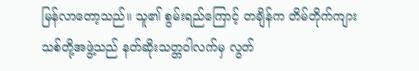မြန်လာတော့သည်။ သူ၏ စွမ်းရည်ကြောင့် တချိန်က တိမ်တိုက်ကျားသစ်တို့အဖွဲ့သည် နတ်ဆိုးသတ္တဝါလက်မှ လွတ်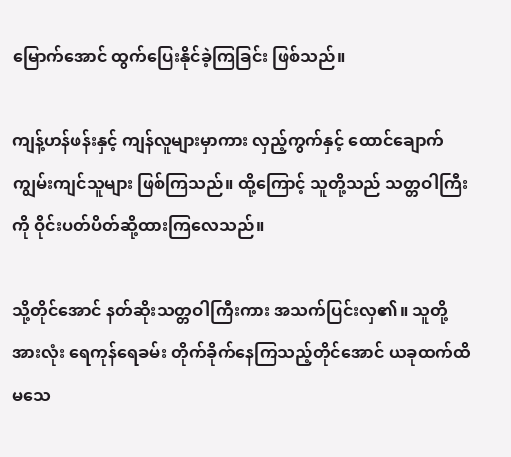မြောက်အောင် ထွက်ပြေးနိုင်ခဲ့ကြခြင်း ဖြစ်သည်။

ကျန့်ဟန်ဖန်းနှင့် ကျန်လူများမှာကား လှည့်ကွက်နှင့် ထောင်ချောက် ကျွမ်းကျင်သူများ ဖြစ်ကြသည်။ ထို့ကြောင့် သူတို့သည် သတ္တဝါကြီးကို ဝိုင်းပတ်ပိတ်ဆို့ထားကြလေသည်။

သို့တိုင်အောင် နတ်ဆိုးသတ္တဝါကြီးကား အသက်ပြင်းလှ၏။ သူတို့အားလုံး ရေကုန်ရေခမ်း တိုက်ခိုက်နေကြသည့်တိုင်အောင် ယခုထက်ထိ မသေ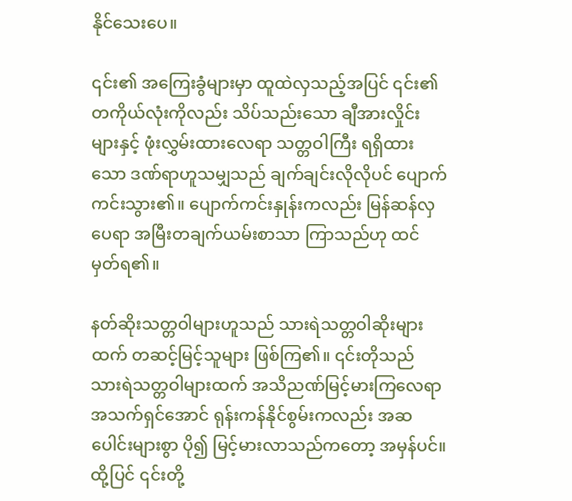နိုင်သေးပေ။

၎င်း၏ အကြေးခွံများမှာ ထူထဲလှသည့်အပြင် ၎င်း၏ တကိုယ်လုံးကိုလည်း သိပ်သည်းသော ချီအားလှိုင်းများနှင့် ဖုံးလွှမ်းထားလေရာ သတ္တဝါကြီး ရရှိထားသော ဒဏ်ရာဟူသမျှသည် ချက်ချင်းလိုလိုပင် ပျောက်ကင်းသွား၏။ ပျောက်ကင်းနှုန်းကလည်း မြန်ဆန်လှပေရာ အမြီးတချက်ယမ်းစာသာ ကြာသည်ဟု ထင်မှတ်ရ၏။

နတ်ဆိုးသတ္တဝါများဟူသည် သားရဲသတ္တဝါဆိုးများထက် တဆင့်မြင့်သူများ ဖြစ်ကြ၏။ ၎င်းတိုသည် သားရဲသတ္တဝါများထက် အသိညဏ်မြင့်မားကြလေရာ အသက်ရှင်အောင် ရုန်းကန်နိုင်စွမ်းကလည်း အဆပေါင်းများစွာ ပို၍ မြင့်မားလာသည်ကတော့ အမှန်ပင်။ ထို့ပြင် ၎င်းတို့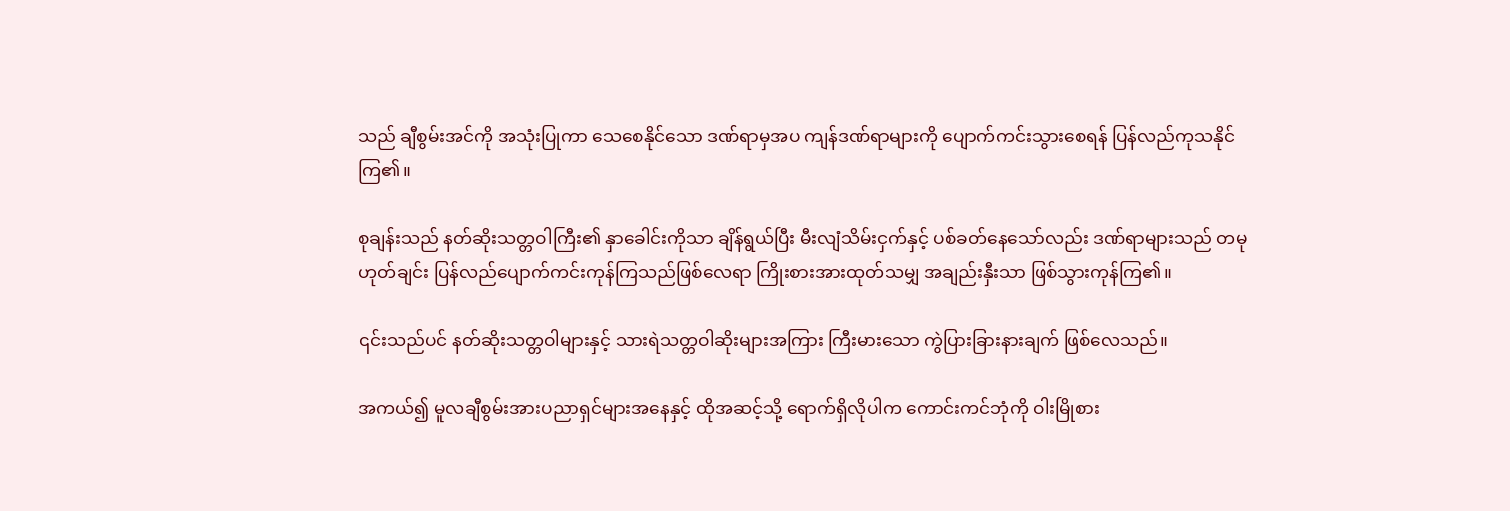သည် ချီစွမ်းအင်ကို အသုံးပြုကာ သေစေနိုင်သော ဒဏ်ရာမှအပ ကျန်ဒဏ်ရာများကို ပျောက်ကင်းသွားစေရန် ပြန်လည်ကုသနိုင်ကြ၏။

စုချန်းသည် နတ်ဆိုးသတ္တဝါကြီး၏ နှာခေါင်းကိုသာ ချိန်ရွယ်ပြီး မီးလျံသိမ်းငှက်နှင့် ပစ်ခတ်နေသော်လည်း ဒဏ်ရာများသည် တမုဟုတ်ချင်း ပြန်လည်ပျောက်ကင်းကုန်ကြသည်ဖြစ်လေရာ ကြိုးစားအားထုတ်သမျှ အချည်းနှီးသာ ဖြစ်သွားကုန်ကြ၏။

၎င်းသည်ပင် နတ်ဆိုးသတ္တဝါများနှင့် သားရဲသတ္တဝါဆိုးများအကြား ကြီးမားသော ကွဲပြားခြားနားချက် ဖြစ်လေသည်။

အကယ်၍ မူလချီစွမ်းအားပညာရှင်များအနေနှင့် ထိုအဆင့်သို့ ရောက်ရှိလိုပါက ကောင်းကင်ဘုံကို ဝါးမြိုစား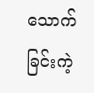သောက်ခြင်းကဲ့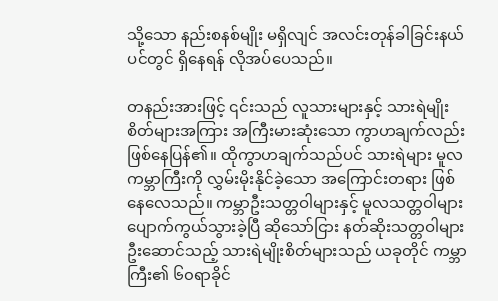သို့သော နည်းစနစ်မျိုး မရှိလျင် အလင်းတုန်ခါခြင်းနယ်ပင်တွင် ရှိနေရန် လိုအပ်ပေသည်။

တနည်းအားဖြင့် ၎င်းသည် လူသားများနှင့် သားရဲမျိုးစိတ်များအကြား အကြီးမားဆုံးသော ကွာဟချက်လည်း ဖြစ်နေပြန်၏။ ထိုကွာဟချက်သည်ပင် သားရဲများ မူလကမ္ဘာကြီးကို လွှမ်းမိုးနိုင်ခဲ့သော အကြောင်းတရား ဖြစ်နေလေသည်။ ကမ္ဘာဦးသတ္တဝါများနှင့် မူလသတ္တဝါများ ပျောက်ကွယ်သွားခဲ့ပြီ ဆိုသော်ငြား နတ်ဆိုးသတ္တဝါများ ဦးဆောင်သည့် သားရဲမျိုးစိတ်များသည် ယခုတိုင် ကမ္ဘာကြီး၏ ၆၀ရာခိုင်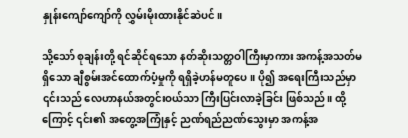နှုန်းကျော်ကျော်ကို လွှမ်းမိုးထားနိုင်ဆဲပင်။

သို့သော် စုချန်းတို့ ရင်ဆိုင်ရသော နတ်ဆိုးသတ္တဝါကြီးမှာကား အကန့်အသတ်မရှိသော ချီစွမ်းအင်ထောက်ပံ့မှုကို ရရှိခဲ့ဟန်မတူပေ။ ပို၍ အရေးကြီးသည်မှာ ၎င်းသည် လေဟာနယ်အတွင်းဝယ်သာ ကြီးပြင်းလာခဲ့ခြင်း ဖြစ်သည်။ ထို့ကြောင့် ၎င်း၏ အတွေ့အကြုံနှင့် ညဏ်ရည်ညဏ်သွေးမှာ အကန့်အ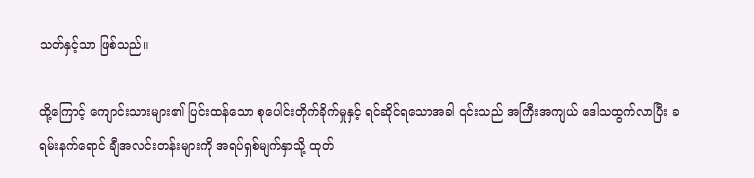သတ်နှင့်သာ ဖြစ်သည်။

ထို့ကြောင့် ကျောင်းသားများ၏ ပြင်းထန်သော စုပေါင်းတိုက်ခိုက်မှုနှင့် ရင်ဆိုင်ရသောအခါ ၎င်းသည် အကြီးအကျယ် ဒေါသထွက်လာပြီး ခရမ်းနက်ရောင် ချီအလင်းတန်းများကို အရပ်ရှစ်မျက်နှာသို့ ထုတ်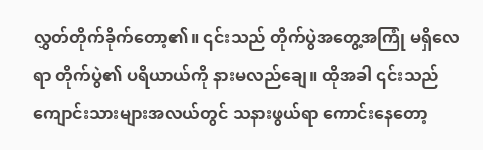လွှတ်တိုက်ခိုက်တော့၏။ ၎င်းသည် တိုက်ပွဲအတွေ့အကြုံ မရှိလေရာ တိုက်ပွဲ၏ ပရိယာယ်ကို နားမလည်ချေ။ ထိုအခါ ၎င်းသည် ကျောင်းသားများအလယ်တွင် သနားဖွယ်ရာ ကောင်းနေတော့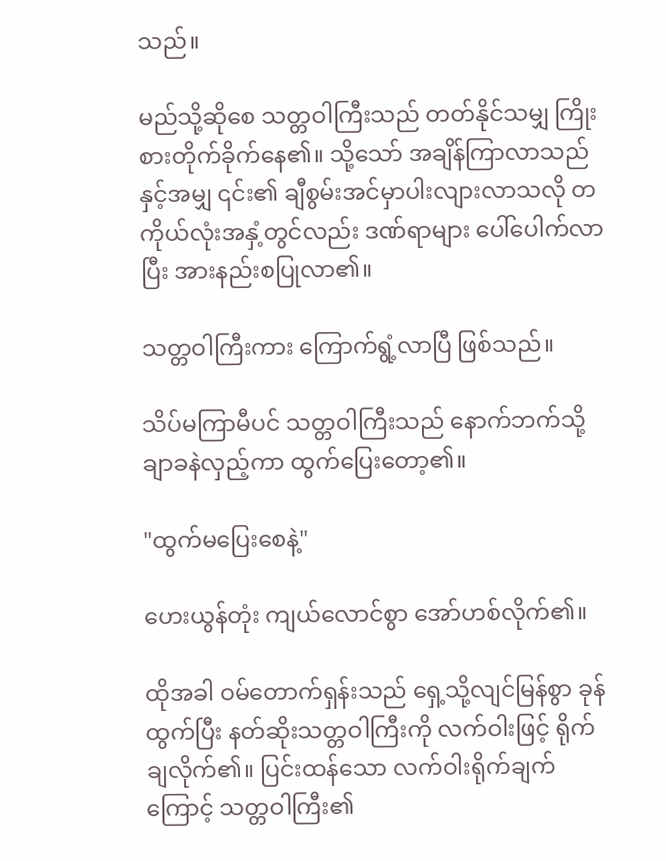သည်။

မည်သို့ဆိုစေ သတ္တဝါကြီးသည် တတ်နိုင်သမျှ ကြိုးစားတိုက်ခိုက်နေ၏။ သို့သော် အချိန်ကြာလာသည်နှင့်အမျှ ၎င်း၏ ချီစွမ်းအင်မှာပါးလျားလာသလို တကိုယ်လုံးအနှံ့တွင်လည်း ဒဏ်ရာများ ပေါ်ပေါက်လာပြီး အားနည်းစပြုလာ၏။

သတ္တဝါကြီးကား ကြောက်ရွံ့လာပြီ ဖြစ်သည်။

သိပ်မကြာမီပင် သတ္တဝါကြီးသည် နောက်ဘက်သို့ ချာခနဲလှည့်ကာ ထွက်ပြေးတော့၏။

"ထွက်မပြေးစေနဲ့"

ဟေးယွန်တုံး ကျယ်လောင်စွာ အော်ဟစ်လိုက်၏။

ထိုအခါ ဝမ်တောက်ရှန်းသည် ရှေ့သို့လျင်မြန်စွာ ခုန်ထွက်ပြီး နတ်ဆိုးသတ္တဝါကြီးကို လက်ဝါးဖြင့် ရိုက်ချလိုက်၏။ ပြင်းထန်သော လက်ဝါးရိုက်ချက်ကြောင့် သတ္တဝါကြီး၏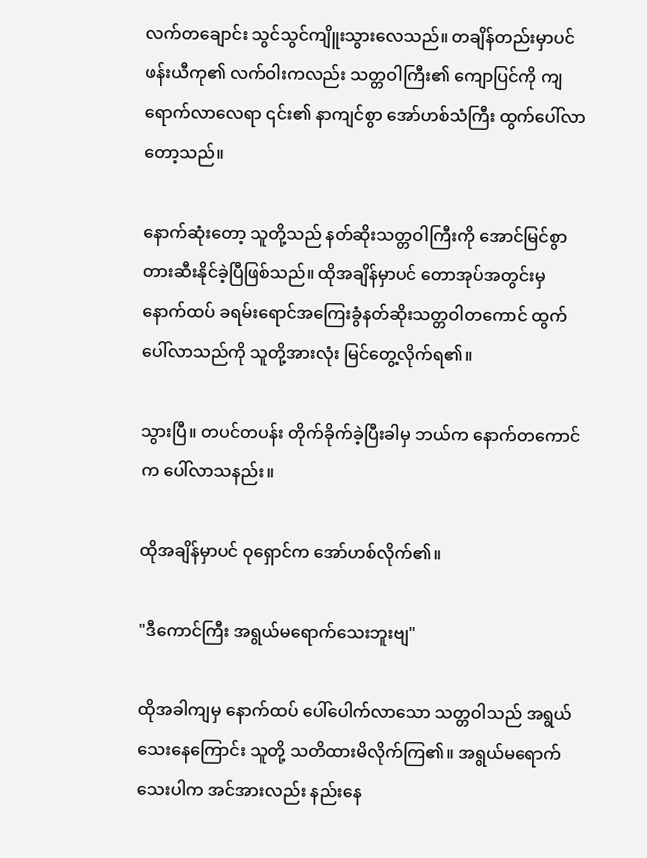လက်တချောင်း သွင်သွင်ကျိူးသွားလေသည်။ တချိန်တည်းမှာပင် ဖန်းယီကု၏ လက်ဝါးကလည်း သတ္တဝါကြီး၏ ကျောပြင်ကို ကျရောက်လာလေရာ ၎င်း၏ နာကျင်စွာ အော်ဟစ်သံကြီး ထွက်ပေါ်လာတော့သည်။

နောက်ဆုံးတော့ သူတို့သည် နတ်ဆိုးသတ္တဝါကြီးကို အောင်မြင်စွာ တားဆီးနိုင်ခဲ့ပြီဖြစ်သည်။ ထိုအချိန်မှာပင် တောအုပ်အတွင်းမှ နောက်ထပ် ခရမ်းရောင်အကြေးခွံနတ်ဆိုးသတ္တဝါတကောင် ထွက်ပေါ်လာသည်ကို သူတို့အားလုံး မြင်တွေ့လိုက်ရ၏။

သွားပြီ။ တပင်တပန်း တိုက်ခိုက်ခဲ့ပြီးခါမှ ဘယ်က နောက်တကောင်က ပေါ်လာသနည်း။

ထိုအချိန်မှာပင် ဝုရှောင်က အော်ဟစ်လိုက်၏။

"ဒီကောင်ကြီး အရွယ်မရောက်သေးဘူးဗျ"

ထိုအခါကျမှ နောက်ထပ် ပေါ်ပေါက်လာသော သတ္တဝါသည် အရွယ်သေးနေကြောင်း သူတို့ သတိထားမိလိုက်ကြ၏။ အရွယ်မရောက်သေးပါက အင်အားလည်း နည်းနေ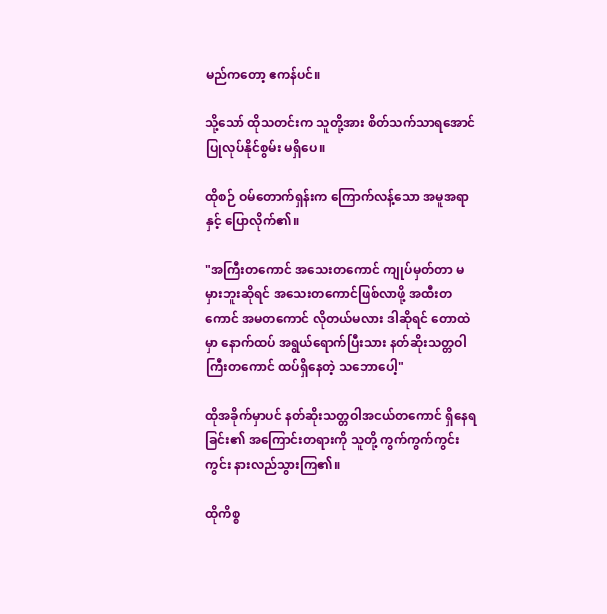မည်ကတော့ ဧကန်ပင်။

သို့သော် ထိုသတင်းက သူတို့အား စိတ်သက်သာရအောင် ပြုလုပ်နိုင်စွမ်း မရှိပေ။

ထိုစဉ် ဝမ်တောက်ရှန်းက ကြောက်လန့်သော အမူအရာနှင့် ပြောလိုက်၏။

"အကြီးတကောင် အသေးတကောင် ကျုပ်မှတ်တာ မမှားဘူးဆိုရင် အသေးတကောင်ဖြစ်လာဖို့ အထီးတကောင် အမတကောင် လိုတယ်မလား ဒါဆိုရင် တောထဲမှာ နောက်ထပ် အရွယ်ရောက်ပြီးသား နတ်ဆိုးသတ္တဝါကြီးတကောင် ထပ်ရှိနေတဲ့ သဘောပေါ့"

ထိုအခိုက်မှာပင် နတ်ဆိုးသတ္တဝါအငယ်တကောင် ရှိနေရခြင်း၏ အကြောင်းတရားကို သူတို့ ကွက်ကွက်ကွင်းကွင်း နားလည်သွားကြ၏။

ထိုကိစ္စ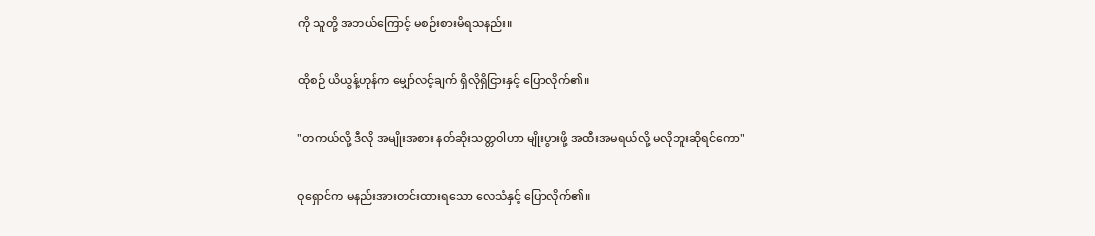ကို သူတို့ အဘယ်ကြောင့် မစဉ်းစားမိရသနည်း။

ထိုစဉ် ယိယွန့်ဟုန်က မျှော်လင့်ချက် ရှိလိုရှိငြားနှင့် ပြောလိုက်၏။

"တကယ်လို့ ဒီလို အမျိုးအစား နတ်ဆိုးသတ္တဝါဟာ မျိုးပွားဖို့ အထီးအမရယ်လို့ မလိုဘူးဆိုရင်ကော"

ဝုရှောင်က မနည်းအားတင်းထားရသော လေသံနှင့် ပြောလိုက်၏။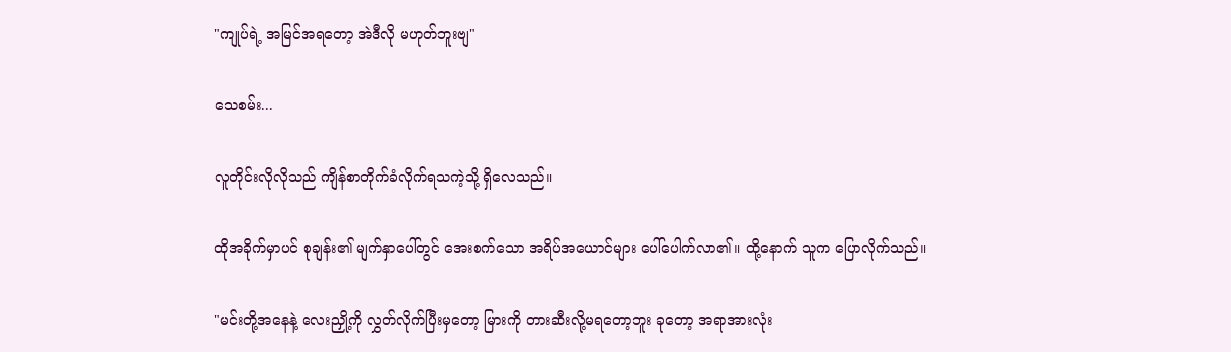"ကျုပ်ရဲ့ အမြင်အရတော့ အဲဒီလို မဟုတ်ဘူးဗျ"

သေစမ်း...

လူတိုင်းလိုလိုသည် ကျိန်စာတိုက်ခံလိုက်ရသကဲ့သို့ ရှိလေသည်။

ထိုအခိုက်မှာပင် စုချန်း၏ မျက်နှာပေါ်တွင် အေးစက်သော အရိပ်အယောင်များ ပေါ်ပေါက်လာ၏။ ထို့နောက် သူက ပြောလိုက်သည်။

"မင်းတို့အနေနဲ့ လေးညှို့ကို လွှတ်လိုက်ပြီးမှတော့ မြားကို တားဆီးလို့မရတော့ဘူး ခုတော့ အရာအားလုံး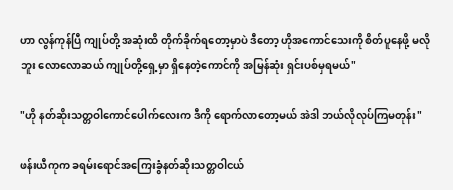ဟာ လွန်ကုန်ပြီ ကျုပ်တို့ အဆုံးထိ တိုက်ခိုက်ရတော့မှာပဲ ဒီတော့ ဟိုအကောင်သေးကို စိတ်ပူနေဖို့ မလိုဘူး လောလောဆယ် ကျုပ်တို့ရှေ့မှာ ရှိနေတဲ့ကောင်ကို အမြန်ဆုံး ရှင်းပစ်မှရမယ်"

"ဟို နတ်ဆိုးသတ္တဝါကောင်ပေါက်လေးက ဒီကို ရောက်လာတော့မယ် အဲဒါ ဘယ်လိုလုပ်ကြမတုန်း"

ဖန်းယီကုက ခရမ်းရောင်အကြေးခွံနတ်ဆိုးသတ္တဝါငယ်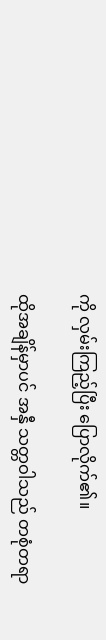ကို လှမ်းကြည့်ပြီး ပြောလိုက်၏။

ထိုအချိန်မှာပင် အနှီ သတ္တဝါသည် တစုံတရာ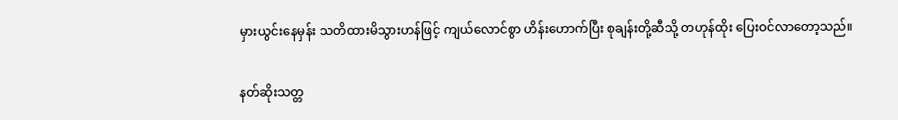မှားယွင်းနေမှန်း သတိထားမိသွားဟန်ဖြင့် ကျယ်လောင်စွာ ဟိန်းဟောက်ပြီး စုချန်းတို့ဆီသို့ တဟုန်ထိုး ပြေးဝင်လာတော့သည်။

နတ်ဆိုးသတ္တ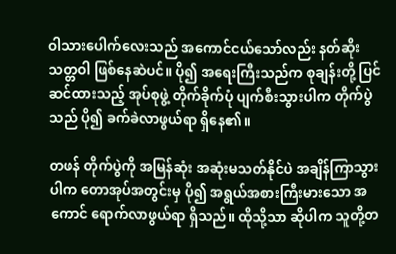ဝါသားပေါက်လေးသည် အကောင်ငယ်သော်လည်း နတ်ဆိုးသတ္တဝါ ဖြစ်နေဆဲပင်။ ပို၍ အရေးကြီးသည်က စုချန်းတို့ ပြင်ဆင်ထားသည့် အုပ်စုဖွဲ့ တိုက်ခိုက်ပုံ ပျက်စီးသွားပါက တိုက်ပွဲသည် ပို၍ ခက်ခဲလာဖွယ်ရာ ရှိနေ၏။

တဖန် တိုက်ပွဲကို အမြန်ဆုံး အဆုံးမသတ်နိုင်ပဲ အချိန်ကြာသွားပါက တောအုပ်အတွင်းမှ ပို၍ အရွယ်အစားကြီးမားသော အကောင် ရောက်လာဖွယ်ရာ ရှိသည်။ ထိုသို့သာ ဆိုပါက သူတို့တ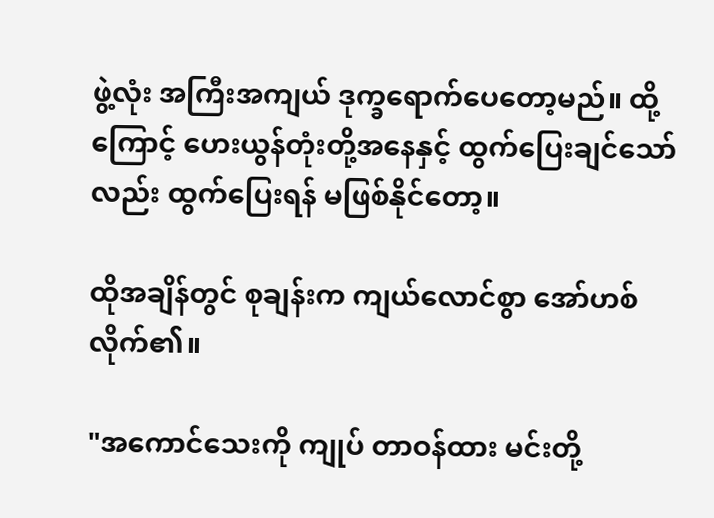ဖွဲ့လုံး အကြီးအကျယ် ဒုက္ခရောက်ပေတော့မည်။ ထို့ကြောင့် ဟေးယွန်တုံးတို့အနေနှင့် ထွက်ပြေးချင်သော်လည်း ထွက်ပြေးရန် မဖြစ်နိုင်တော့။

ထိုအချိန်တွင် စုချန်းက ကျယ်လောင်စွာ အော်ဟစ်လိုက်၏။

"အကောင်သေးကို ကျုပ် တာဝန်ထား မင်းတို့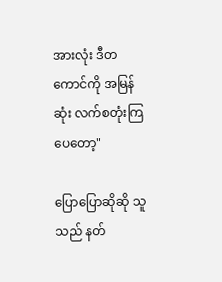အားလုံး ဒီတကောင်ကို အမြန်ဆုံး လက်စတုံးကြပေတော့"

ပြောပြောဆိုဆို သူသည် နတ်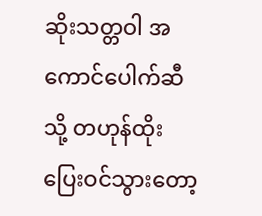ဆိုးသတ္တဝါ အကောင်ပေါက်ဆီသို့ တဟုန်ထိုး ပြေးဝင်သွားတော့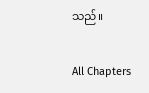သည်။

All Chapters